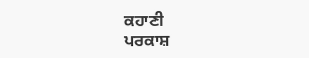ਕਹਾਣੀ
ਪਰਕਾਸ਼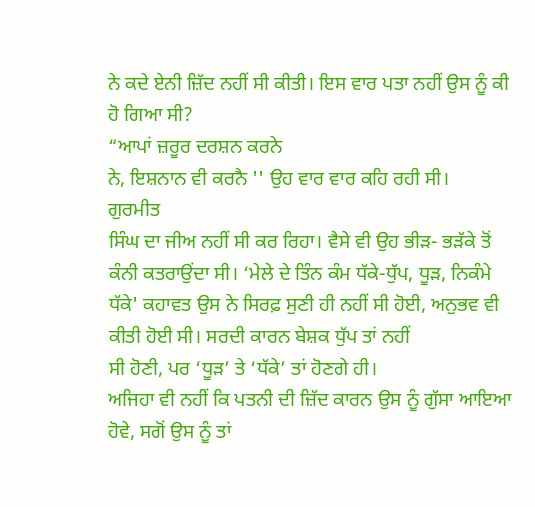ਨੇ ਕਦੇ ਏਨੀ ਜ਼ਿੱਦ ਨਹੀਂ ਸੀ ਕੀਤੀ। ਇਸ ਵਾਰ ਪਤਾ ਨਹੀਂ ਉਸ ਨੂੰ ਕੀ ਹੋ ਗਿਆ ਸੀ?
“ਆਪਾਂ ਜ਼ਰੂਰ ਦਰਸ਼ਨ ਕਰਨੇ
ਨੇ, ਇਸ਼ਨਾਨ ਵੀ ਕਰਨੈ '' ਉਹ ਵਾਰ ਵਾਰ ਕਹਿ ਰਹੀ ਸੀ।
ਗੁਰਮੀਤ
ਸਿੰਘ ਦਾ ਜੀਅ ਨਹੀਂ ਸੀ ਕਰ ਰਿਹਾ। ਵੈਸੇ ਵੀ ਉਹ ਭੀੜ- ਭੜੱਕੇ ਤੋਂ ਕੰਨੀ ਕਤਰਾਉਂਦਾ ਸੀ। ‘ਮੇਲੇ ਦੇ ਤਿੰਨ ਕੰਮ ਧੱਕੇ-ਧੁੱਪ, ਧੂੜ, ਨਿਕੰਮੇ ਧੱਕੇ' ਕਹਾਵਤ ਉਸ ਨੇ ਸਿਰਫ਼ ਸੁਣੀ ਹੀ ਨਹੀਂ ਸੀ ਹੋਈ, ਅਨੁਭਵ ਵੀ ਕੀਤੀ ਹੋਈ ਸੀ। ਸਰਦੀ ਕਾਰਨ ਬੇਸ਼ਕ ਧੁੱਪ ਤਾਂ ਨਹੀਂ
ਸੀ ਹੋਣੀ, ਪਰ ‘ਧੂੜ’ ਤੇ ‘ਧੱਕੇ’ ਤਾਂ ਹੋਣਗੇ ਹੀ।
ਅਜਿਹਾ ਵੀ ਨਹੀਂ ਕਿ ਪਤਨੀ ਦੀ ਜ਼ਿੱਦ ਕਾਰਨ ਉਸ ਨੂੰ ਗੁੱਸਾ ਆਇਆ ਹੋਵੇ, ਸਗੋਂ ਉਸ ਨੂੰ ਤਾਂ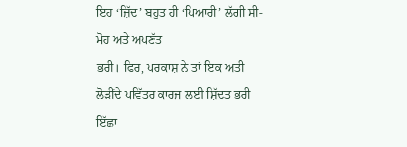ਇਹ ‘ਜ਼ਿੱਦ’ ਬਹੁਤ ਹੀ ‘ਪਿਆਰੀ’ ਲੱਗੀ ਸੀ- ਮੋਹ ਅਤੇ ਅਪਣੱਤ
ਭਰੀ। ਫਿਰ, ਪਰਕਾਸ਼ ਨੇ ਤਾਂ ਇਕ ਅਤੀ
ਲੋੜੀਂਦੇ ਪਵਿੱਤਰ ਕਾਰਜ ਲਈ ਸ਼ਿੱਦਤ ਭਰੀ ਇੱਛਾ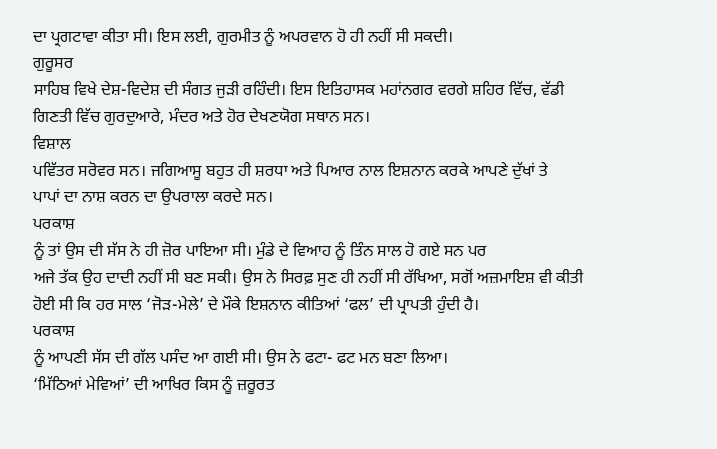ਦਾ ਪ੍ਰਗਟਾਵਾ ਕੀਤਾ ਸੀ। ਇਸ ਲਈ, ਗੁਰਮੀਤ ਨੂੰ ਅਪਰਵਾਨ ਹੋ ਹੀ ਨਹੀਂ ਸੀ ਸਕਦੀ।
ਗੁਰੂਸਰ
ਸਾਹਿਬ ਵਿਖੇ ਦੇਸ਼-ਵਿਦੇਸ਼ ਦੀ ਸੰਗਤ ਜੁੜੀ ਰਹਿੰਦੀ। ਇਸ ਇਤਿਹਾਸਕ ਮਹਾਂਨਗਰ ਵਰਗੇ ਸ਼ਹਿਰ ਵਿੱਚ, ਵੱਡੀ ਗਿਣਤੀ ਵਿੱਚ ਗੁਰਦੁਆਰੇ, ਮੰਦਰ ਅਤੇ ਹੋਰ ਦੇਖਣਯੋਗ ਸਥਾਨ ਸਨ।
ਵਿਸ਼ਾਲ
ਪਵਿੱਤਰ ਸਰੋਵਰ ਸਨ। ਜਗਿਆਸੂ ਬਹੁਤ ਹੀ ਸ਼ਰਧਾ ਅਤੇ ਪਿਆਰ ਨਾਲ ਇਸ਼ਨਾਨ ਕਰਕੇ ਆਪਣੇ ਦੁੱਖਾਂ ਤੇ
ਪਾਪਾਂ ਦਾ ਨਾਸ਼ ਕਰਨ ਦਾ ਉਪਰਾਲਾ ਕਰਦੇ ਸਨ।
ਪਰਕਾਸ਼
ਨੂੰ ਤਾਂ ਉਸ ਦੀ ਸੱਸ ਨੇ ਹੀ ਜ਼ੋਰ ਪਾਇਆ ਸੀ। ਮੁੰਡੇ ਦੇ ਵਿਆਹ ਨੂੰ ਤਿੰਨ ਸਾਲ ਹੋ ਗਏ ਸਨ ਪਰ
ਅਜੇ ਤੱਕ ਉਹ ਦਾਦੀ ਨਹੀਂ ਸੀ ਬਣ ਸਕੀ। ਉਸ ਨੇ ਸਿਰਫ਼ ਸੁਣ ਹੀ ਨਹੀਂ ਸੀ ਰੱਖਿਆ, ਸਗੋਂ ਅਜ਼ਮਾਇਸ਼ ਵੀ ਕੀਤੀ ਹੋਈ ਸੀ ਕਿ ਹਰ ਸਾਲ ‘ਜੋੜ-ਮੇਲੇ’ ਦੇ ਮੌਕੇ ਇਸ਼ਨਾਨ ਕੀਤਿਆਂ ‘ਫਲ’ ਦੀ ਪ੍ਰਾਪਤੀ ਹੁੰਦੀ ਹੈ।
ਪਰਕਾਸ਼
ਨੂੰ ਆਪਣੀ ਸੱਸ ਦੀ ਗੱਲ ਪਸੰਦ ਆ ਗਈ ਸੀ। ਉਸ ਨੇ ਫਟਾ- ਫਟ ਮਨ ਬਣਾ ਲਿਆ।
‘ਮਿੱਠਿਆਂ ਮੇਵਿਆਂ’ ਦੀ ਆਖਿਰ ਕਿਸ ਨੂੰ ਜ਼ਰੂਰਤ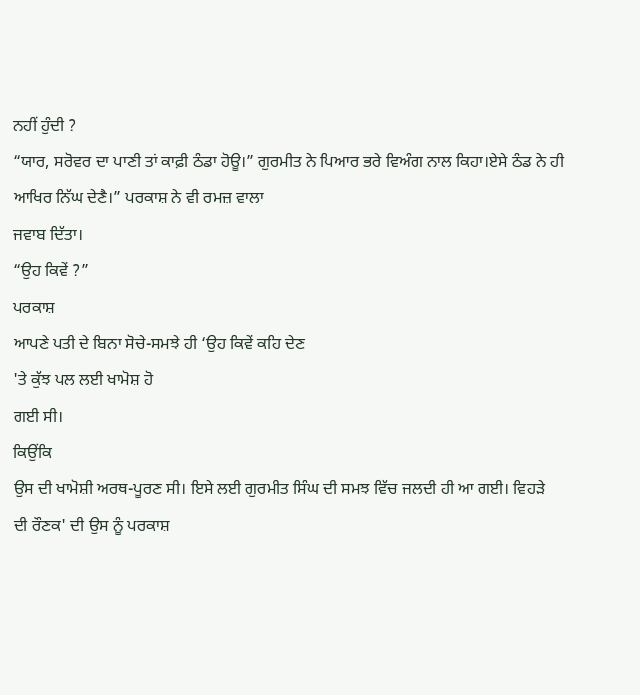ਨਹੀਂ ਹੁੰਦੀ ?
“ਯਾਰ, ਸਰੋਵਰ ਦਾ ਪਾਣੀ ਤਾਂ ਕਾਫ਼ੀ ਠੰਡਾ ਹੋਊ।” ਗੁਰਮੀਤ ਨੇ ਪਿਆਰ ਭਰੇ ਵਿਅੰਗ ਨਾਲ ਕਿਹਾ।ਏਸੇ ਠੰਡ ਨੇ ਹੀ
ਆਖਿਰ ਨਿੱਘ ਦੇਣੈ।” ਪਰਕਾਸ਼ ਨੇ ਵੀ ਰਮਜ਼ ਵਾਲਾ
ਜਵਾਬ ਦਿੱਤਾ।
“ਉਹ ਕਿਵੇਂ ?”
ਪਰਕਾਸ਼
ਆਪਣੇ ਪਤੀ ਦੇ ਬਿਨਾ ਸੋਚੇ-ਸਮਝੇ ਹੀ ‘ਉਹ ਕਿਵੇਂ ਕਹਿ ਦੇਣ
'ਤੇ ਕੁੱਝ ਪਲ ਲਈ ਖਾਮੋਸ਼ ਹੋ
ਗਈ ਸੀ।
ਕਿਉਂਕਿ
ਉਸ ਦੀ ਖਾਮੋਸ਼ੀ ਅਰਥ-ਪੂਰਣ ਸੀ। ਇਸੇ ਲਈ ਗੁਰਮੀਤ ਸਿੰਘ ਦੀ ਸਮਝ ਵਿੱਚ ਜਲਦੀ ਹੀ ਆ ਗਈ। ਵਿਹੜੇ
ਦੀ ਰੌਣਕ' ਦੀ ਉਸ ਨੂੰ ਪਰਕਾਸ਼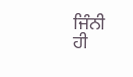ਜਿੰਨੀ
ਹੀ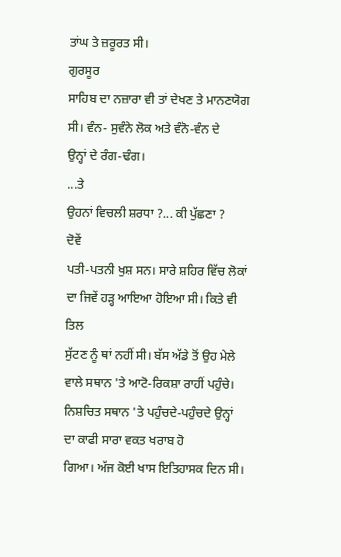ਤਾਂਘ ਤੇ ਜ਼ਰੂਰਤ ਸੀ।
ਗੁਰਸੂਰ
ਸਾਹਿਬ ਦਾ ਨਜ਼ਾਰਾ ਵੀ ਤਾਂ ਦੇਖਣ ਤੇ ਮਾਨਣਯੋਗ ਸੀ। ਵੰਨ- ਸੁਵੰਨੇ ਲੋਕ ਅਤੇ ਵੰਨੋ-ਵੰਨ ਦੇ
ਉਨ੍ਹਾਂ ਦੇ ਰੰਗ-ਢੰਗ।
...ਤੇ
ਉਹਨਾਂ ਵਿਚਲੀ ਸ਼ਰਧਾ ?... ਕੀ ਪੁੱਛਣਾ ?
ਦੋਵੇਂ
ਪਤੀ-ਪਤਨੀ ਖੁਸ਼ ਸਨ। ਸਾਰੇ ਸ਼ਹਿਰ ਵਿੱਚ ਲੋਕਾਂ ਦਾ ਜਿਵੇਂ ਹੜ੍ਹ ਆਇਆ ਹੋਇਆ ਸੀ। ਕਿਤੇ ਵੀ ਤਿਲ
ਸੁੱਟਣ ਨੂੰ ਥਾਂ ਨਹੀਂ ਸੀ। ਬੱਸ ਅੱਡੇ ਤੋਂ ਉਹ ਮੇਲੇ ਵਾਲੇ ਸਥਾਨ 'ਤੇ ਆਟੋ-ਰਿਕਸ਼ਾ ਰਾਹੀਂ ਪਹੁੰਚੇ। ਨਿਸ਼ਚਿਤ ਸਥਾਨ 'ਤੇ ਪਹੁੰਚਦੇ-ਪਹੁੰਚਦੇ ਉਨ੍ਹਾਂ ਦਾ ਕਾਫੀ ਸਾਰਾ ਵਕਤ ਖਰਾਬ ਹੋ
ਗਿਆ। ਅੱਜ ਕੋਈ ਖਾਸ ਇਤਿਹਾਸਕ ਦਿਨ ਸੀ।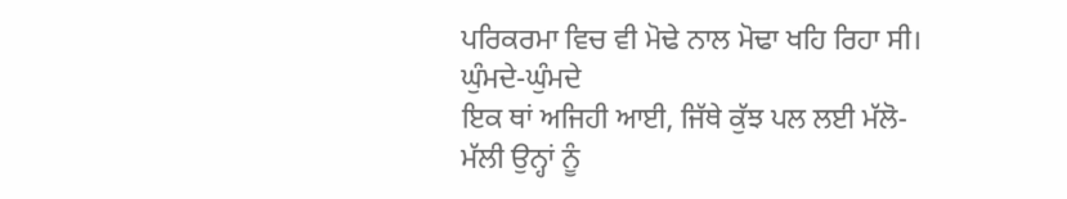ਪਰਿਕਰਮਾ ਵਿਚ ਵੀ ਮੋਢੇ ਨਾਲ ਮੋਢਾ ਖਹਿ ਰਿਹਾ ਸੀ।
ਘੁੰਮਦੇ-ਘੁੰਮਦੇ
ਇਕ ਥਾਂ ਅਜਿਹੀ ਆਈ, ਜਿੱਥੇ ਕੁੱਝ ਪਲ ਲਈ ਮੱਲੋ-
ਮੱਲੀ ਉਨ੍ਹਾਂ ਨੂੰ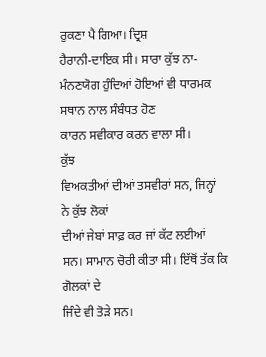ਰੁਕਣਾ ਪੈ ਗਿਆ। ਦ੍ਰਿਸ਼
ਹੈਰਾਨੀ-ਦਾਇਕ ਸੀ। ਸਾਰਾ ਕੁੱਝ ਨਾ- ਮੰਨਣਯੋਗ ਹੁੰਦਿਆਂ ਹੋਇਆਂ ਵੀ ਧਾਰਮਕ ਸਥਾਨ ਨਾਲ ਸੰਬੰਧਤ ਹੋਣ
ਕਾਰਨ ਸਵੀਕਾਰ ਕਰਨ ਵਾਲਾ ਸੀ।
ਕੁੱਝ
ਵਿਅਕਤੀਆਂ ਦੀਆਂ ਤਸਵੀਰਾਂ ਸਨ, ਜਿਨ੍ਹਾਂ ਨੇ ਕੁੱਝ ਲੋਕਾਂ
ਦੀਆਂ ਜੇਬਾਂ ਸਾਫ਼ ਕਰ ਜਾਂ ਕੱਟ ਲਈਆਂ ਸਨ। ਸਾਮਾਨ ਚੋਰੀ ਕੀਤਾ ਸੀ। ਇੱਥੋਂ ਤੱਕ ਕਿ ਗੋਲਕਾਂ ਦੇ
ਜਿੰਦੇ ਵੀ ਤੋੜੇ ਸਨ।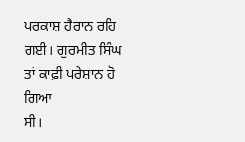ਪਰਕਾਸ਼ ਹੈਰਾਨ ਰਹਿ ਗਈ। ਗੁਰਮੀਤ ਸਿੰਘ ਤਾਂ ਕਾਫ਼ੀ ਪਰੇਸ਼ਾਨ ਹੋ ਗਿਆ
ਸੀ।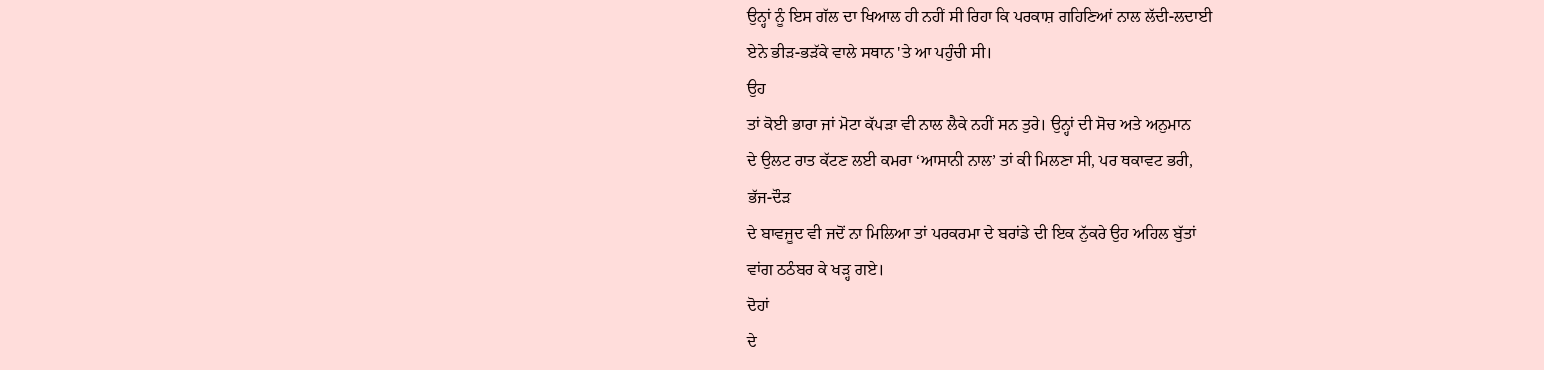ਉਨ੍ਹਾਂ ਨੂੰ ਇਸ ਗੱਲ ਦਾ ਖਿਆਲ ਹੀ ਨਹੀਂ ਸੀ ਰਿਹਾ ਕਿ ਪਰਕਾਸ਼ ਗਹਿਣਿਆਂ ਨਾਲ ਲੱਦੀ-ਲਦਾਈ
ਏਨੇ ਭੀੜ-ਭੜੱਕੇ ਵਾਲੇ ਸਥਾਨ 'ਤੇ ਆ ਪਹੁੰਚੀ ਸੀ।
ਉਹ
ਤਾਂ ਕੋਈ ਭਾਰਾ ਜਾਂ ਮੋਟਾ ਕੱਪੜਾ ਵੀ ਨਾਲ ਲੈਕੇ ਨਹੀਂ ਸਨ ਤੁਰੇ। ਉਨ੍ਹਾਂ ਦੀ ਸੋਚ ਅਤੇ ਅਨੁਮਾਨ
ਦੇ ਉਲਟ ਰਾਤ ਕੱਟਣ ਲਈ ਕਮਰਾ ‘ਆਸਾਨੀ ਨਾਲ’ ਤਾਂ ਕੀ ਮਿਲਣਾ ਸੀ, ਪਰ ਥਕਾਵਟ ਭਰੀ,
ਭੱਜ-ਦੌੜ
ਦੇ ਬਾਵਜੂਦ ਵੀ ਜਦੋਂ ਨਾ ਮਿਲਿਆ ਤਾਂ ਪਰਕਰਮਾ ਦੇ ਬਰਾਂਡੇ ਦੀ ਇਕ ਨੁੱਕਰੇ ਉਹ ਅਹਿਲ ਬੁੱਤਾਂ
ਵਾਂਗ ਠਠੰਬਰ ਕੇ ਖੜ੍ਹ ਗਏ।
ਦੋਹਾਂ
ਦੇ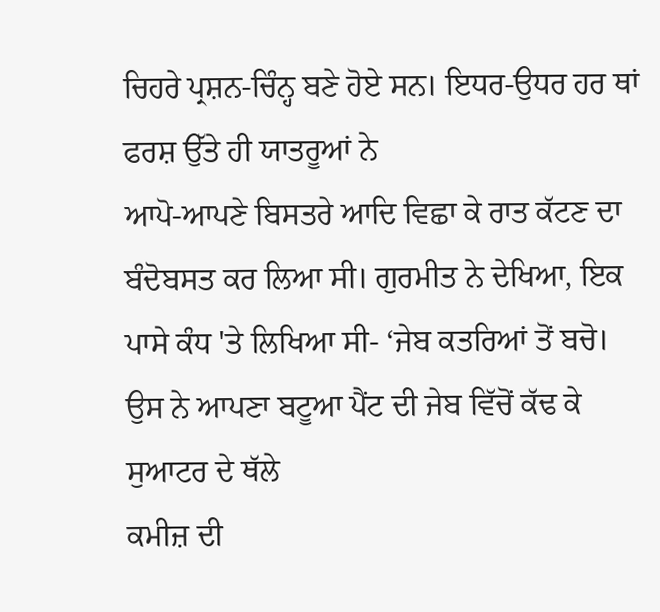ਚਿਹਰੇ ਪ੍ਰਸ਼ਨ-ਚਿੰਨ੍ਹ ਬਣੇ ਹੋਏ ਸਨ। ਇਧਰ-ਉਧਰ ਹਰ ਥਾਂ ਫਰਸ਼ ਉੱਤੇ ਹੀ ਯਾਤਰੂਆਂ ਨੇ
ਆਪੋ-ਆਪਣੇ ਬਿਸਤਰੇ ਆਦਿ ਵਿਛਾ ਕੇ ਰਾਤ ਕੱਟਣ ਦਾ ਬੰਦੋਬਸਤ ਕਰ ਲਿਆ ਸੀ। ਗੁਰਮੀਤ ਨੇ ਦੇਖਿਆ, ਇਕ ਪਾਸੇ ਕੰਧ 'ਤੇ ਲਿਖਿਆ ਸੀ- ‘ਜੇਬ ਕਤਰਿਆਂ ਤੋਂ ਬਚੋ।
ਉਸ ਨੇ ਆਪਣਾ ਬਟੂਆ ਪੈਂਟ ਦੀ ਜੇਬ ਵਿੱਚੋਂ ਕੱਢ ਕੇ ਸੁਆਟਰ ਦੇ ਥੱਲੇ
ਕਮੀਜ਼ ਦੀ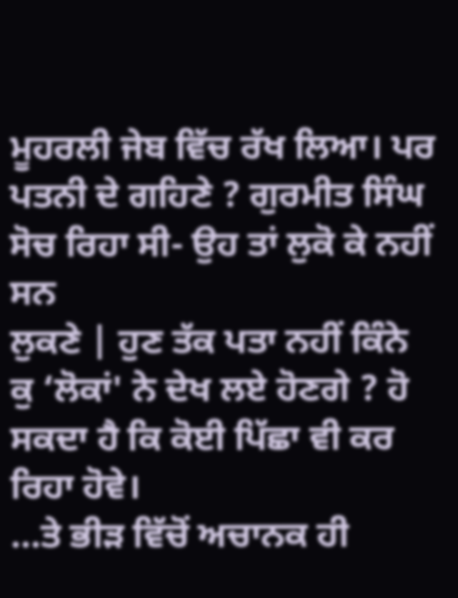ਮੂਹਰਲੀ ਜੇਬ ਵਿੱਚ ਰੱਖ ਲਿਆ। ਪਰ ਪਤਨੀ ਦੇ ਗਹਿਣੇ ? ਗੁਰਮੀਤ ਸਿੰਘ ਸੋਚ ਰਿਹਾ ਸੀ- ਉਹ ਤਾਂ ਲੁਕੋ ਕੇ ਨਹੀਂ ਸਨ
ਲੁਕਣੇ | ਹੁਣ ਤੱਕ ਪਤਾ ਨਹੀਂ ਕਿੰਨੇ
ਕੁ ‘ਲੋਕਾਂ' ਨੇ ਦੇਖ ਲਏ ਹੋਣਗੇ ? ਹੋ ਸਕਦਾ ਹੈ ਕਿ ਕੋਈ ਪਿੱਛਾ ਵੀ ਕਰ ਰਿਹਾ ਹੋਵੇ।
...ਤੇ ਭੀੜ ਵਿੱਚੋਂ ਅਚਾਨਕ ਹੀ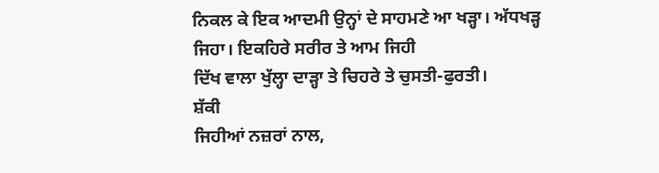ਨਿਕਲ ਕੇ ਇਕ ਆਦਮੀ ਉਨ੍ਹਾਂ ਦੇ ਸਾਹਮਣੇ ਆ ਖੜ੍ਹਾ। ਅੱਧਖੜ੍ਹ ਜਿਹਾ। ਇਕਹਿਰੇ ਸਰੀਰ ਤੇ ਆਮ ਜਿਹੀ
ਦਿੱਖ ਵਾਲਾ ਖੁੱਲ੍ਹਾ ਦਾੜ੍ਹਾ ਤੇ ਚਿਹਰੇ ਤੇ ਚੁਸਤੀ-ਫੁਰਤੀ।
ਸ਼ੱਕੀ
ਜਿਹੀਆਂ ਨਜ਼ਰਾਂ ਨਾਲ,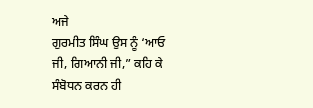ਅਜੇ
ਗੁਰਮੀਤ ਸਿੰਘ ਉਸ ਨੂੰ ‘ਆਓ ਜੀ, ਗਿਆਨੀ ਜੀ,” ਕਹਿ ਕੇ ਸੰਬੋਧਨ ਕਰਨ ਹੀ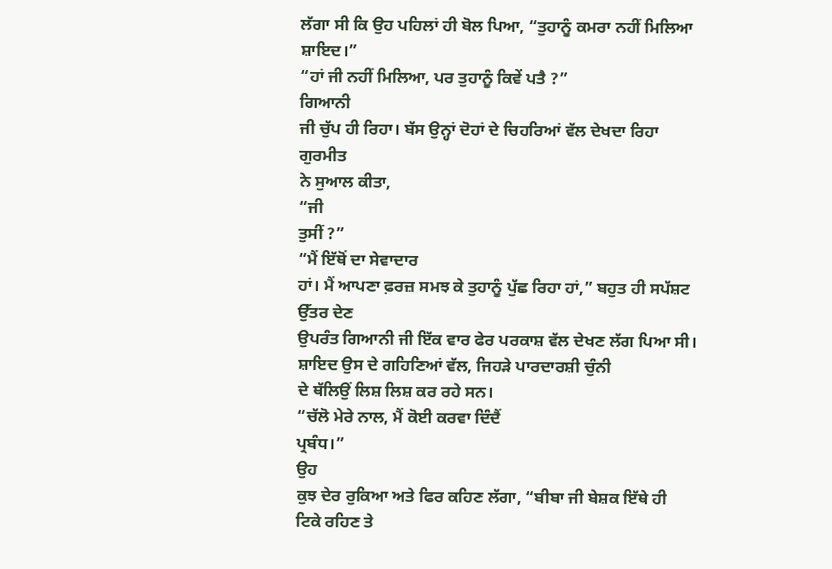ਲੱਗਾ ਸੀ ਕਿ ਉਹ ਪਹਿਲਾਂ ਹੀ ਬੋਲ ਪਿਆ, “ਤੁਹਾਨੂੰ ਕਮਰਾ ਨਹੀਂ ਮਿਲਿਆ
ਸ਼ਾਇਦ।”
“ਹਾਂ ਜੀ ਨਹੀਂ ਮਿਲਿਆ, ਪਰ ਤੁਹਾਨੂੰ ਕਿਵੇਂ ਪਤੈ ?”
ਗਿਆਨੀ
ਜੀ ਚੁੱਪ ਹੀ ਰਿਹਾ। ਬੱਸ ਉਨ੍ਹਾਂ ਦੋਹਾਂ ਦੇ ਚਿਹਰਿਆਂ ਵੱਲ ਦੇਖਦਾ ਰਿਹਾ
ਗੁਰਮੀਤ
ਨੇ ਸੁਆਲ ਕੀਤਾ,
“ਜੀ
ਤੁਸੀਂ ?”
“ਮੈਂ ਇੱਥੋਂ ਦਾ ਸੇਵਾਦਾਰ
ਹਾਂ। ਮੈਂ ਆਪਣਾ ਫ਼ਰਜ਼ ਸਮਝ ਕੇ ਤੁਹਾਨੂੰ ਪੁੱਛ ਰਿਹਾ ਹਾਂ,” ਬਹੁਤ ਹੀ ਸਪੱਸ਼ਟ ਉੱਤਰ ਦੇਣ
ਉਪਰੰਤ ਗਿਆਨੀ ਜੀ ਇੱਕ ਵਾਰ ਫੇਰ ਪਰਕਾਸ਼ ਵੱਲ ਦੇਖਣ ਲੱਗ ਪਿਆ ਸੀ। ਸ਼ਾਇਦ ਉਸ ਦੇ ਗਹਿਣਿਆਂ ਵੱਲ, ਜਿਹੜੇ ਪਾਰਦਾਰਸ਼ੀ ਚੁੰਨੀ
ਦੇ ਥੱਲਿਉਂ ਲਿਸ਼ ਲਿਸ਼ ਕਰ ਰਹੇ ਸਨ।
“ਚੱਲੋ ਮੇਰੇ ਨਾਲ, ਮੈਂ ਕੋਈ ਕਰਵਾ ਦਿੰਦੈਂ
ਪ੍ਰਬੰਧ।”
ਉਹ
ਕੁਝ ਦੇਰ ਰੁਕਿਆ ਅਤੇ ਫਿਰ ਕਹਿਣ ਲੱਗਾ, “ਬੀਬਾ ਜੀ ਬੇਸ਼ਕ ਇੱਥੇ ਹੀ
ਟਿਕੇ ਰਹਿਣ ਤੇ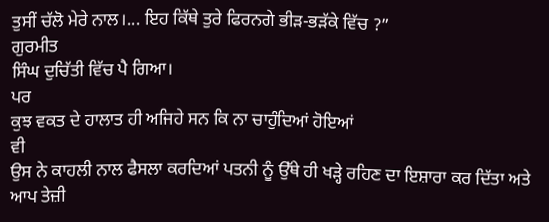ਤੁਸੀਂ ਚੱਲੋ ਮੇਰੇ ਨਾਲ।... ਇਹ ਕਿੱਥੇ ਤੁਰੇ ਫਿਰਨਗੇ ਭੀੜ-ਭੜੱਕੇ ਵਿੱਚ ?”
ਗੁਰਮੀਤ
ਸਿੰਘ ਦੁਚਿੱਤੀ ਵਿੱਚ ਪੈ ਗਿਆ।
ਪਰ
ਕੁਝ ਵਕਤ ਦੇ ਹਾਲਾਤ ਹੀ ਅਜਿਹੇ ਸਨ ਕਿ ਨਾ ਚਾਹੁੰਦਿਆਂ ਹੋਇਆਂ
ਵੀ
ਉਸ ਨੇ ਕਾਹਲੀ ਨਾਲ ਫੈਸਲਾ ਕਰਦਿਆਂ ਪਤਨੀ ਨੂੰ ਉੱਥੇ ਹੀ ਖੜ੍ਹੇ ਰਹਿਣ ਦਾ ਇਸ਼ਾਰਾ ਕਰ ਦਿੱਤਾ ਅਤੇ
ਆਪ ਤੇਜ਼ੀ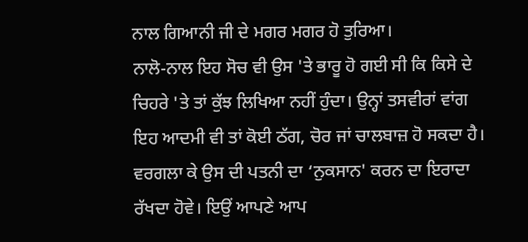ਨਾਲ ਗਿਆਨੀ ਜੀ ਦੇ ਮਗਰ ਮਗਰ ਹੋ ਤੁਰਿਆ।
ਨਾਲੋ-ਨਾਲ ਇਹ ਸੋਚ ਵੀ ਉਸ 'ਤੇ ਭਾਰੂ ਹੋ ਗਈ ਸੀ ਕਿ ਕਿਸੇ ਦੇ ਚਿਹਰੇ 'ਤੇ ਤਾਂ ਕੁੱਝ ਲਿਖਿਆ ਨਹੀਂ ਹੁੰਦਾ। ਉਨ੍ਹਾਂ ਤਸਵੀਰਾਂ ਵਾਂਗ ਇਹ ਆਦਮੀ ਵੀ ਤਾਂ ਕੋਈ ਠੱਗ, ਚੋਰ ਜਾਂ ਚਾਲਬਾਜ਼ ਹੋ ਸਕਦਾ ਹੈ। ਵਰਗਲਾ ਕੇ ਉਸ ਦੀ ਪਤਨੀ ਦਾ ‘ਨੁਕਸਾਨ' ਕਰਨ ਦਾ ਇਰਾਦਾ ਰੱਖਦਾ ਹੋਵੇ। ਇਉਂ ਆਪਣੇ ਆਪ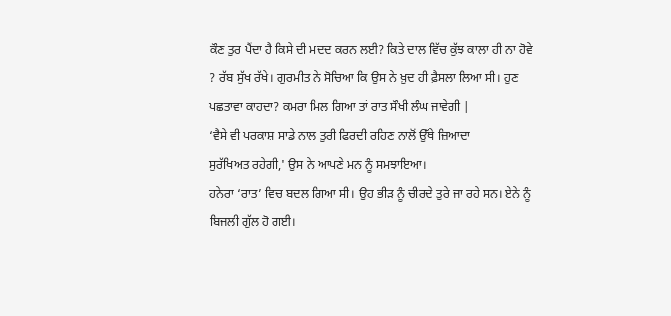ਕੌਣ ਤੁਰ ਪੈਂਦਾ ਹੈ ਕਿਸੇ ਦੀ ਮਦਦ ਕਰਨ ਲਈ? ਕਿਤੇ ਦਾਲ ਵਿੱਚ ਕੁੱਝ ਕਾਲਾ ਹੀ ਨਾ ਹੋਵੇ ? ਰੱਬ ਸੁੱਖ ਰੱਖੇ। ਗੁਰਮੀਤ ਨੇ ਸੋਚਿਆ ਕਿ ਉਸ ਨੇ ਖ਼ੁਦ ਹੀ ਫ਼ੈਸਲਾ ਲਿਆ ਸੀ। ਹੁਣ ਪਛਤਾਵਾ ਕਾਹਦਾ? ਕਮਰਾ ਮਿਲ ਗਿਆ ਤਾਂ ਰਾਤ ਸੌਖੀ ਲੰਘ ਜਾਵੇਗੀ |
‘ਵੈਸੇ ਵੀ ਪਰਕਾਸ਼ ਸਾਡੇ ਨਾਲ ਤੁਰੀ ਫਿਰਦੀ ਰਹਿਣ ਨਾਲੋਂ ਉੱਥੇ ਜ਼ਿਆਦਾ
ਸੁਰੱਖਿਅਤ ਰਹੇਗੀ,' ਉਸ ਨੇ ਆਪਣੇ ਮਨ ਨੂੰ ਸਮਝਾਇਆ।
ਹਨੇਰਾ ‘ਰਾਤ’ ਵਿਚ ਬਦਲ ਗਿਆ ਸੀ। ਉਹ ਭੀੜ ਨੂੰ ਚੀਰਦੇ ਤੁਰੇ ਜਾ ਰਹੇ ਸਨ। ਏਨੇ ਨੂੰ ਬਿਜਲੀ ਗੁੱਲ ਹੋ ਗਈ।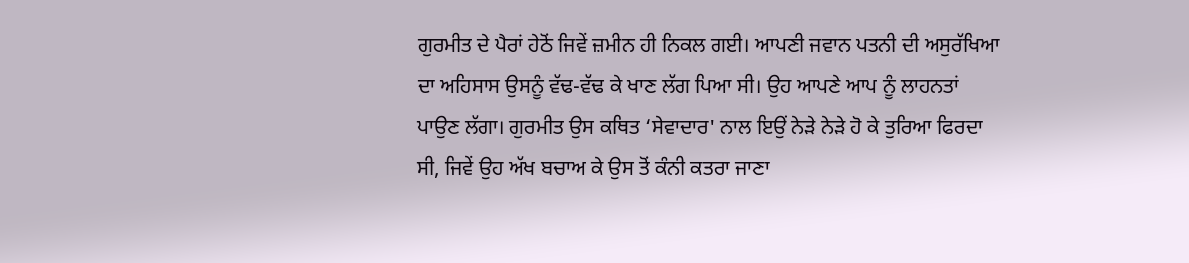ਗੁਰਮੀਤ ਦੇ ਪੈਰਾਂ ਹੇਠੋਂ ਜਿਵੇਂ ਜ਼ਮੀਨ ਹੀ ਨਿਕਲ ਗਈ। ਆਪਣੀ ਜਵਾਨ ਪਤਨੀ ਦੀ ਅਸੁਰੱਖਿਆ ਦਾ ਅਹਿਸਾਸ ਉਸਨੂੰ ਵੱਢ-ਵੱਢ ਕੇ ਖਾਣ ਲੱਗ ਪਿਆ ਸੀ। ਉਹ ਆਪਣੇ ਆਪ ਨੂੰ ਲਾਹਨਤਾਂ ਪਾਉਣ ਲੱਗਾ। ਗੁਰਮੀਤ ਉਸ ਕਥਿਤ ‘ਸੇਵਾਦਾਰ' ਨਾਲ ਇਉਂ ਨੇੜੇ ਨੇੜੇ ਹੋ ਕੇ ਤੁਰਿਆ ਫਿਰਦਾ ਸੀ, ਜਿਵੇਂ ਉਹ ਅੱਖ ਬਚਾਅ ਕੇ ਉਸ ਤੋਂ ਕੰਨੀ ਕਤਰਾ ਜਾਣਾ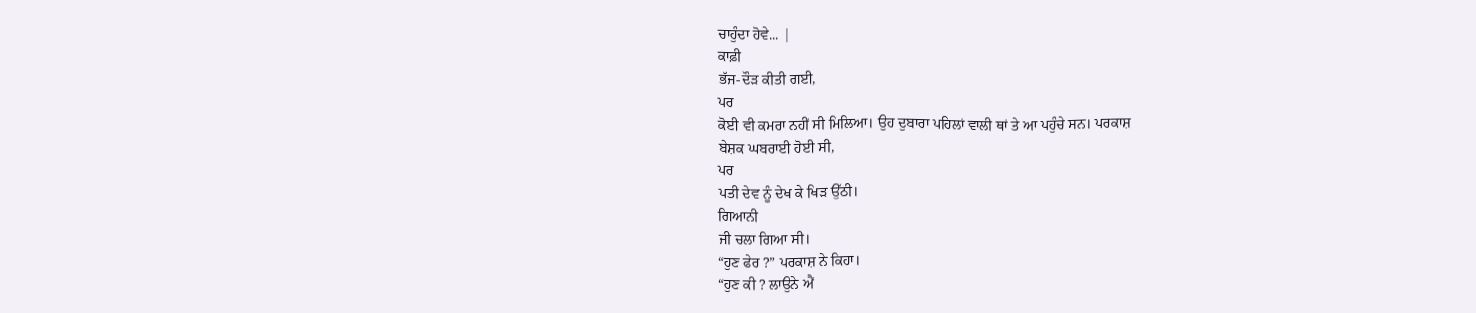ਚਾਹੁੰਦਾ ਹੋਵੇ... |
ਕਾਫ਼ੀ
ਭੱਜ-ਦੌੜ ਕੀਤੀ ਗਈ,
ਪਰ
ਕੋਈ ਵੀ ਕਮਰਾ ਨਹੀਂ ਸੀ ਮਿਲਿਆ। ਉਹ ਦੁਬਾਰਾ ਪਹਿਲਾਂ ਵਾਲੀ ਥਾਂ ਤੇ ਆ ਪਹੁੰਚੇ ਸਨ। ਪਰਕਾਸ਼
ਬੇਸ਼ਕ ਘਬਰਾਈ ਹੋਈ ਸੀ,
ਪਰ
ਪਤੀ ਦੇਵ ਨੂੰ ਦੇਖ ਕੇ ਖਿੜ ਉੱਠੀ।
ਗਿਆਨੀ
ਜੀ ਚਲਾ ਗਿਆ ਸੀ।
“ਹੁਣ ਫੇਰ ?” ਪਰਕਾਸ਼ ਨੇ ਕਿਹਾ।
“ਹੁਣ ਕੀ ? ਲਾਉਨੇ ਐਂ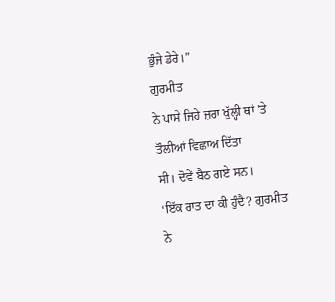ਭੁੰਜੇ ਡੇਰੇ।”
ਗੁਰਮੀਤ
ਨੇ ਪਾਸੇ ਜਿਹੇ ਜ਼ਰਾ ਖੁੱਲ੍ਹੀ ਥਾਂ 'ਤੇ ਤੌਲੀਆਂ ਵਿਛਾਅ ਦਿੱਤਾ
ਸੀ। ਦੋਵੇਂ ਬੈਠ ਗਏ ਸਨ।
‘ਇੱਕ ਰਾਤ ਦਾ ਕੀ ਹੁੰਦੈ? ਗੁਰਮੀਤ ਨੇ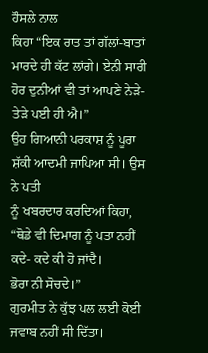ਹੌਸਲੇ ਨਾਲ
ਕਿਹਾ “ਇਕ ਰਾਤ ਤਾਂ ਗੱਲਾਂ-ਬਾਤਾਂ
ਮਾਰਦੇ ਹੀ ਕੱਟ ਲਾਂਗੇ। ਏਨੀ ਸਾਰੀ ਹੋਰ ਦੁਨੀਆਂ ਵੀ ਤਾਂ ਆਪਣੇ ਨੇੜੇ-ਤੇੜੇ ਪਈ ਹੀ ਐ।”
ਉਹ ਗਿਆਨੀ ਪਰਕਾਸ਼ ਨੂੰ ਪੂਰਾ ਸ਼ੱਕੀ ਆਦਮੀ ਜਾਪਿਆ ਸੀ। ਉਸ ਨੇ ਪਤੀ
ਨੂੰ ਖਬਰਦਾਰ ਕਰਦਿਆਂ ਕਿਹਾ, “ਥੋਡੇ ਵੀ ਦਿਮਾਗ ਨੂੰ ਪਤਾ ਨਹੀਂ ਕਦੇ- ਕਦੇ ਕੀ ਹੋ ਜਾਂਦੈ।
ਭੋਰਾ ਨੀ ਸੋਚਦੇ।”
ਗੁਰਮੀਤ ਨੇ ਕੁੱਝ ਪਲ ਲਈ ਕੋਈ ਜਵਾਬ ਨਹੀਂ ਸੀ ਦਿੱਤਾ।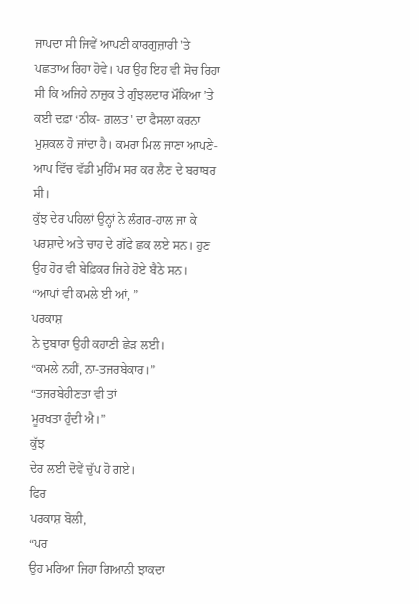ਜਾਪਦਾ ਸੀ ਜਿਵੇਂ ਆਪਣੀ ਕਾਰਗੁਜ਼ਾਰੀ 'ਤੇ ਪਛਤਾਅ ਰਿਹਾ ਹੋਵੇ। ਪਰ ਉਹ ਇਹ ਵੀ ਸੋਚ ਰਿਹਾ ਸੀ ਕਿ ਅਜਿਹੇ ਨਾਜ਼ੁਕ ਤੇ ਗੁੰਝਲਦਾਰ ਮੌਕਿਆ ’ਤੇ ਕਈ ਦਫ਼ਾ ‘ਠੀਕ- ਗ਼ਲਤ' ਦਾ ਫੈਸਲਾ ਕਰਨਾ ਮੁਸ਼ਕਲ ਹੋ ਜਾਂਦਾ ਹੈ। ਕਮਰਾ ਮਿਲ ਜਾਣਾ ਆਪਣੇ-ਆਪ ਵਿੱਚ ਵੱਡੀ ਮੁਹਿੰਮ ਸਰ ਕਰ ਲੈਣ ਦੇ ਬਰਾਬਰ ਸੀ।
ਕੁੱਝ ਦੇਰ ਪਹਿਲਾਂ ਉਨ੍ਹਾਂ ਨੇ ਲੰਗਰ-ਹਾਲ ਜਾ ਕੇ
ਪਰਸ਼ਾਦੇ ਅਤੇ ਚਾਹ ਦੇ ਗੱਫੇ ਛਕ ਲਏ ਸਨ। ਹੁਣ ਉਹ ਹੋਰ ਵੀ ਬੇਫ਼ਿਕਰ ਜਿਹੇ ਹੋਏ ਬੈਠੇ ਸਨ।
“ਆਪਾਂ ਵੀ ਕਮਲੇ ਈ ਆਂ, ”
ਪਰਕਾਸ਼
ਨੇ ਦੁਬਾਰਾ ਉਹੀ ਕਹਾਣੀ ਛੇੜ ਲਈ।
“ਕਮਲੇ ਨਹੀਂ, ਨਾ-ਤਜਰਬੇਕਾਰ।”
“ਤਜਰਬੇਹੀਣਤਾ ਵੀ ਤਾਂ
ਮੂਰਖਤਾ ਹੁੰਦੀ ਐ।”
ਕੁੱਝ
ਦੇਰ ਲਈ ਦੋਵੇਂ ਚੁੱਪ ਹੋ ਗਏ।
ਫਿਰ
ਪਰਕਾਸ਼ ਬੋਲੀ,
“ਪਰ
ਉਹ ਮਰਿਆ ਜਿਹਾ ਗਿਆਨੀ ਝਾਕਦਾ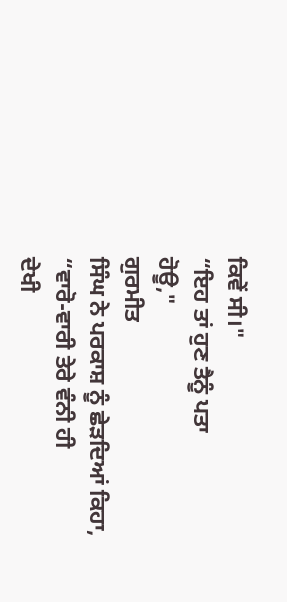ਕਿਵੇਂ ਸੀ।"
“ਇਹ ਤਾਂ ਹੁਣ ਤੈਨੂੰ ਪਤਾ
ਹੋਊ,"
ਗੁਰਮੀਤ
ਸਿੰਘ ਨੇ ਪਰਕਾਸ਼ ਨੂੰ ਛੇੜਦਿਆਂ ਕਿਹਾ, “ਵਾਰੋ-ਵਾਰੀ ਤੇਰੇ ਵੰਨੀ ਹੀ
ਦੇਖੀ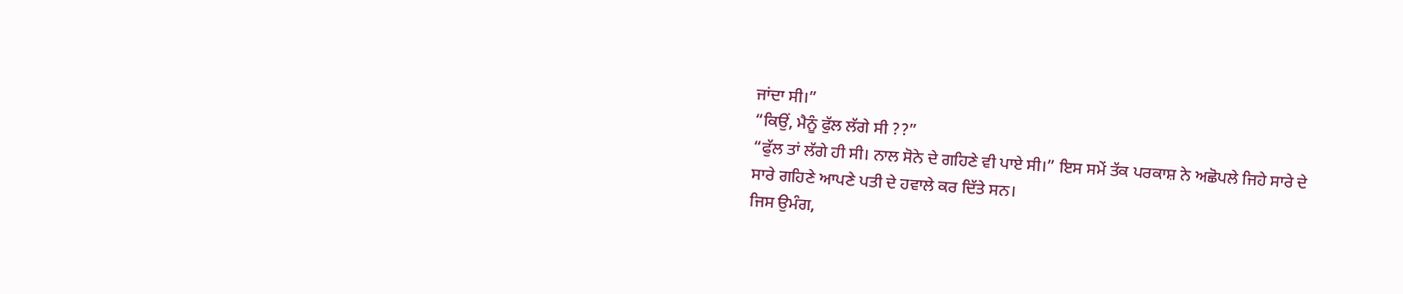ਜਾਂਦਾ ਸੀ।”
“ਕਿਉਂ, ਮੈਨੂੰ ਫੁੱਲ ਲੱਗੇ ਸੀ ??”
“ਫੁੱਲ ਤਾਂ ਲੱਗੇ ਹੀ ਸੀ। ਨਾਲ ਸੋਨੇ ਦੇ ਗਹਿਣੇ ਵੀ ਪਾਏ ਸੀ।” ਇਸ ਸਮੇਂ ਤੱਕ ਪਰਕਾਸ਼ ਨੇ ਅਛੋਪਲੇ ਜਿਹੇ ਸਾਰੇ ਦੇ ਸਾਰੇ ਗਹਿਣੇ ਆਪਣੇ ਪਤੀ ਦੇ ਹਵਾਲੇ ਕਰ ਦਿੱਤੇ ਸਨ।
ਜਿਸ ਉਮੰਗ,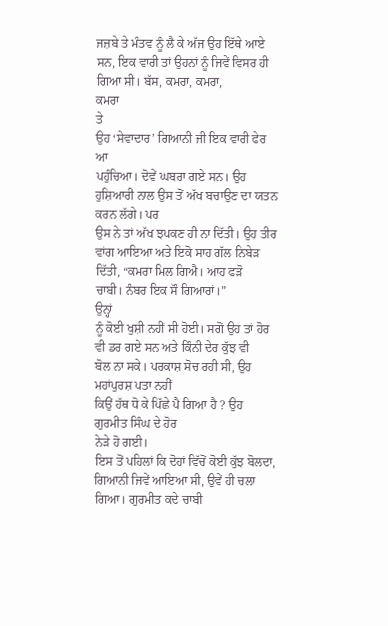ਜਜ਼ਬੇ ਤੇ ਮੰਤਵ ਨੂੰ ਲੈ ਕੇ ਅੱਜ ਉਹ ਇੱਥੇ ਆਏ ਸਨ, ਇਕ ਵਾਰੀ ਤਾਂ ਉਹਨਾਂ ਨੂੰ ਜਿਵੇਂ ਵਿਸਰ ਹੀ ਗਿਆ ਸੀ। ਬੱਸ, ਕਮਰਾ, ਕਮਰਾ,
ਕਮਰਾ
ਤੇ
ਉਹ ‘ਸੇਵਾਦਾਰ’ ਗਿਆਨੀ ਜੀ ਇਕ ਵਾਰੀ ਫੇਰ ਆ
ਪਹੁੰਚਿਆ। ਦੋਵੇਂ ਘਬਰਾ ਗਏ ਸਨ। ਉਹ ਹੁਸ਼ਿਆਰੀ ਨਾਲ ਉਸ ਤੋਂ ਅੱਖ ਬਚਾਉਣ ਦਾ ਯਤਨ ਕਰਨ ਲੱਗੇ। ਪਰ
ਉਸ ਨੇ ਤਾਂ ਅੱਖ ਝਪਕਣ ਹੀ ਨਾ ਦਿੱਤੀ। ਉਹ ਤੀਰ ਵਾਂਗ ਆਇਆ ਅਤੇ ਇਕੋ ਸਾਹ ਗੱਲ ਨਿਬੇੜ ਦਿੱਤੀ, “ਕਮਰਾ ਮਿਲ ਗਿਐ। ਆਹ ਫੜੋ
ਚਾਬੀ। ਨੰਬਰ ਇਕ ਸੌ ਗਿਆਰਾਂ।”
ਉਨ੍ਹਾਂ
ਨੂੰ ਕੋਈ ਖੁਸ਼ੀ ਨਹੀਂ ਸੀ ਹੋਈ। ਸਗੋਂ ਉਹ ਤਾਂ ਹੋਰ ਵੀ ਡਰ ਗਏ ਸਨ ਅਤੇ ਕਿੰਨੀ ਦੇਰ ਕੁੱਝ ਵੀ
ਬੋਲ ਨਾ ਸਕੇ। ਪਰਕਾਸ਼ ਸੋਚ ਰਹੀ ਸੀ, ਉਹ ਮਹਾਂਪੁਰਸ਼ ਪਤਾ ਨਹੀਂ
ਕਿਉਂ ਹੱਥ ਧੋ ਕੇ ਪਿੱਛੇ ਪੈ ਗਿਆ ਹੈ ? ਉਹ ਗੁਰਮੀਤ ਸਿੰਘ ਦੇ ਹੋਰ
ਨੇੜੇ ਹੋ ਗਈ।
ਇਸ ਤੋਂ ਪਹਿਲਾਂ ਕਿ ਦੋਹਾਂ ਵਿੱਚੋਂ ਕੋਈ ਕੁੱਝ ਬੋਲਦਾ, ਗਿਆਨੀ ਜਿਵੇਂ ਆਇਆ ਸੀ, ਉਵੇਂ ਹੀ ਚਲਾ ਗਿਆ। ਗੁਰਮੀਤ ਕਦੇ ਚਾਬੀ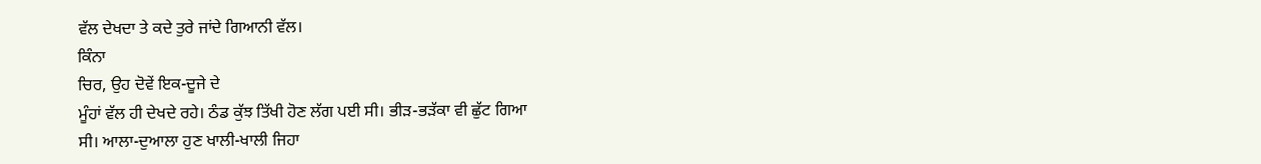ਵੱਲ ਦੇਖਦਾ ਤੇ ਕਦੇ ਤੁਰੇ ਜਾਂਦੇ ਗਿਆਨੀ ਵੱਲ।
ਕਿੰਨਾ
ਚਿਰ, ਉਹ ਦੋਵੇਂ ਇਕ-ਦੂਜੇ ਦੇ
ਮੂੰਹਾਂ ਵੱਲ ਹੀ ਦੇਖਦੇ ਰਹੇ। ਠੰਡ ਕੁੱਝ ਤਿੱਖੀ ਹੋਣ ਲੱਗ ਪਈ ਸੀ। ਭੀੜ-ਭੜੱਕਾ ਵੀ ਛੁੱਟ ਗਿਆ
ਸੀ। ਆਲਾ-ਦੁਆਲਾ ਹੁਣ ਖਾਲੀ-ਖਾਲੀ ਜਿਹਾ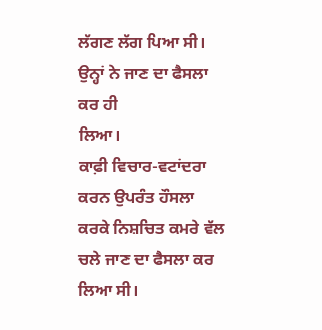ਲੱਗਣ ਲੱਗ ਪਿਆ ਸੀ। ਉਨ੍ਹਾਂ ਨੇ ਜਾਣ ਦਾ ਫੈਸਲਾ ਕਰ ਹੀ
ਲਿਆ।
ਕਾਫ਼ੀ ਵਿਚਾਰ-ਵਟਾਂਦਰਾ ਕਰਨ ਉਪਰੰਤ ਹੌਸਲਾ ਕਰਕੇ ਨਿਸ਼ਚਿਤ ਕਮਰੇ ਵੱਲ ਚਲੇ ਜਾਣ ਦਾ ਫੈਸਲਾ ਕਰ ਲਿਆ ਸੀ।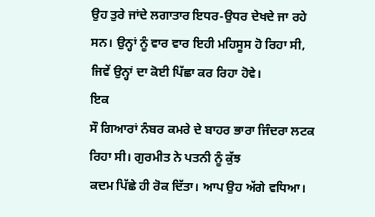ਉਹ ਤੁਰੇ ਜਾਂਦੇ ਲਗਾਤਾਰ ਇਧਰ-ਉਧਰ ਦੇਖਦੇ ਜਾ ਰਹੇ ਸਨ। ਉਨ੍ਹਾਂ ਨੂੰ ਵਾਰ ਵਾਰ ਇਹੀ ਮਹਿਸੂਸ ਹੋ ਰਿਹਾ ਸੀ, ਜਿਵੇਂ ਉਨ੍ਹਾਂ ਦਾ ਕੋਈ ਪਿੱਛਾ ਕਰ ਰਿਹਾ ਹੋਵੇ।
ਇਕ
ਸੌ ਗਿਆਰਾਂ ਨੰਬਰ ਕਮਰੇ ਦੇ ਬਾਹਰ ਭਾਰਾ ਜਿੰਦਰਾ ਲਟਕ ਰਿਹਾ ਸੀ। ਗੁਰਮੀਤ ਨੇ ਪਤਨੀ ਨੂੰ ਕੁੱਝ
ਕਦਮ ਪਿੱਛੇ ਹੀ ਰੋਕ ਦਿੱਤਾ। ਆਪ ਉਹ ਅੱਗੇ ਵਧਿਆ।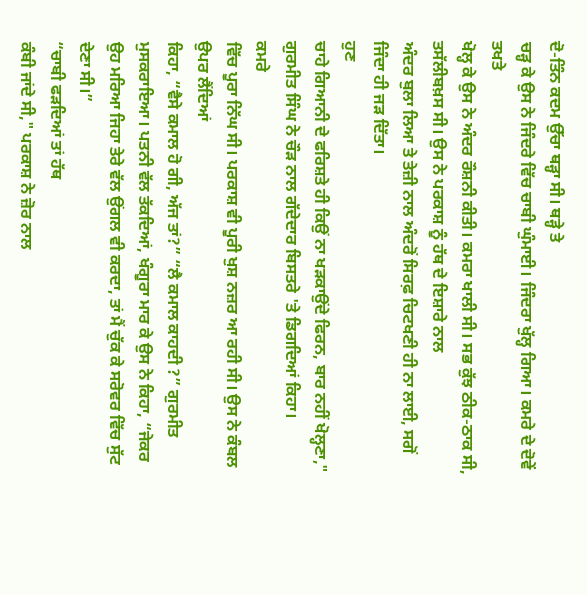ਦੋ-ਤਿੰਨ ਕਦਮ ਉੱਚਾ ਥੜ੍ਹਾ ਸੀ। ਥੜ੍ਹੇ ਤੇ
ਚੜ੍ਹ ਕੇ ਉਸ ਨੇ ਜਿੰਦਰੇ ਵਿੱਚ ਚਾਬੀ ਘੁੰਮਾਈ। ਜਿੰਦਰਾ ਖੁੱਲ੍ਹ ਗਿਆ। ਕਮਰੇ ਦੇ ਦੋਵੇਂ ਤਖਤੇ
ਖੋਲ੍ਹ ਕੇ ਉਸ ਨੇ ਅੰਦਰ ਰੌਸ਼ਨੀ ਕੀਤੀ। ਕਮਰਾ ਖਾਲੀ ਸੀ। ਸਭ ਕੁੱਝ ਠੀਕ-ਠਾਕ ਸੀ, ਤਸੱਲੀਬਖ਼ਸ ਸੀ। ਉਸ ਨੇ ਪਰਕਾਸ਼ ਨੂੰ ਹੱਥ ਦੇ ਇਸ਼ਾਰੇ ਨਾਲ
ਅੰਦਰ ਬੁਲਾ ਲਿਆ ਤੇ ਤੇਜ਼ੀ ਨਾਲ ਅੰਦਰੋਂ ਸਿਰਫ਼ ਚਿਟਖਣੀ ਹੀ ਨਾ ਲਾਈ, ਸਗੋਂ ਜਿੰਦਾ ਹੀ ਜੜ ਦਿੱਤਾ।
ਹੁਣ
ਚਾਹੇ ਗਿਆਨੀ ਦੇ ਫਰਿਸ਼ਤੇ ਹੀ ਕਿਉਂ ਨਾ ਖੜਕਾਉਂਦੇ ਫਿਰਨ, ਬਾਰ ਨਹੀਂ ਖੋਲ੍ਹਣਾ," ਗੁਰਮੀਤ ਸਿੰਘ ਨੇ ਚੌੜ ਨਾਲ ਗੱਦੇਦਾਰ ਬਿਸਤਰੇ 'ਤੇ ਡਿਗਦਿਆਂ ਕਿਹਾ।
ਕਮਰੇ
ਵਿੱਚ ਪੂਰਾ ਨਿੱਘ ਸੀ। ਪਰਕਾਸ਼ ਵੀ ਪੂਰੀ ਖੁਸ਼ ਨਜ਼ਰ ਆ ਰਹੀ ਸੀ। ਉਸ ਨੇ ਕੰਬਲ ਉਪਰ ਲੈਂਦਿਆਂ
ਕਿਹਾ, “ਵੈਸੇ ਕਮਾਲ ਹੋ ਗੀ, ਅੱਜ ਤਾਂ?” “ਲੈ ਕਮਾਲ ਕਾਹਦੀ ?” ਗੁਰਮੀਤ ਮੁਸਕਰਾਇਆ। ਪਤਨੀ ਵੱਲ ਤੱਕਦਿਆਂ, ਖੰਗੂਰਾ ਮਾਰ ਕੇ ਉਸ ਨੇ ਕਿਹਾ, “ਜੇਕਰ ਉਹ ਮਰਿਆ ਜਿਹਾ ਤੇਰੇ ਵੱਲ ਉਂਗਲ ਵੀ ਕਰਦਾ, ਤਾਂ ਮੈਂ ਚੁੱਕ ਕੇ ਸਰੋਵਰ ਵਿੱਚ ਸੁੱਟ ਦੇਣਾ ਸੀ।”
“ਚਾਬੀ ਫੜਦਿਆਂ ਤਾਂ ਹੱਥ
ਕੰਬੀ ਜਾਂਦੇ ਸੀ," ਪਰਕਾਸ਼ ਨੇ ਜ਼ੋਰ ਨਾਲ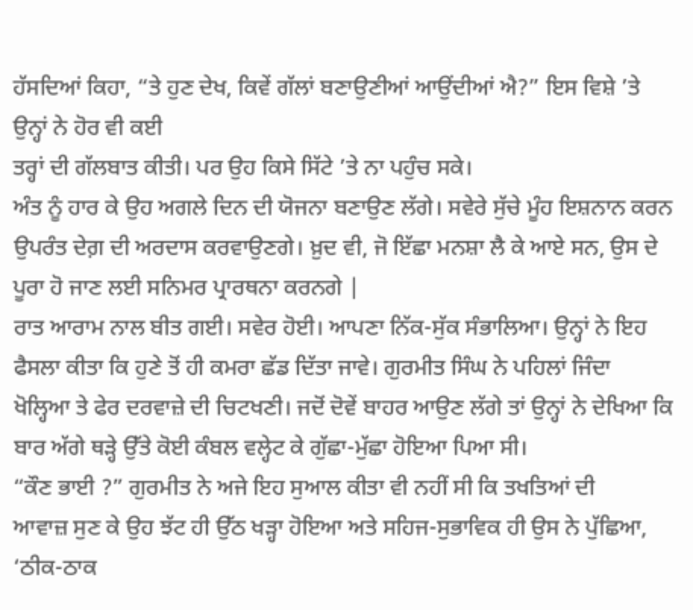ਹੱਸਦਿਆਂ ਕਿਹਾ, “ਤੇ ਹੁਣ ਦੇਖ, ਕਿਵੇਂ ਗੱਲਾਂ ਬਣਾਉਣੀਆਂ ਆਉਂਦੀਆਂ ਐ?” ਇਸ ਵਿਸ਼ੇ ’ਤੇ ਉਨ੍ਹਾਂ ਨੇ ਹੋਰ ਵੀ ਕਈ
ਤਰ੍ਹਾਂ ਦੀ ਗੱਲਬਾਤ ਕੀਤੀ। ਪਰ ਉਹ ਕਿਸੇ ਸਿੱਟੇ ’ਤੇ ਨਾ ਪਹੁੰਚ ਸਕੇ।
ਅੰਤ ਨੂੰ ਹਾਰ ਕੇ ਉਹ ਅਗਲੇ ਦਿਨ ਦੀ ਯੋਜਨਾ ਬਣਾਉਣ ਲੱਗੇ। ਸਵੇਰੇ ਸੁੱਚੇ ਮੂੰਹ ਇਸ਼ਨਾਨ ਕਰਨ ਉਪਰੰਤ ਦੇਗ਼ ਦੀ ਅਰਦਾਸ ਕਰਵਾਉਣਗੇ। ਖ਼ੁਦ ਵੀ, ਜੋ ਇੱਛਾ ਮਨਸ਼ਾ ਲੈ ਕੇ ਆਏ ਸਨ, ਉਸ ਦੇ ਪੂਰਾ ਹੋ ਜਾਣ ਲਈ ਸਨਿਮਰ ਪ੍ਰਾਰਥਨਾ ਕਰਨਗੇ |
ਰਾਤ ਆਰਾਮ ਨਾਲ ਬੀਤ ਗਈ। ਸਵੇਰ ਹੋਈ। ਆਪਣਾ ਨਿੱਕ-ਸੁੱਕ ਸੰਭਾਲਿਆ। ਉਨ੍ਹਾਂ ਨੇ ਇਹ ਫੈਸਲਾ ਕੀਤਾ ਕਿ ਹੁਣੇ ਤੋਂ ਹੀ ਕਮਰਾ ਛੱਡ ਦਿੱਤਾ ਜਾਵੇ। ਗੁਰਮੀਤ ਸਿੰਘ ਨੇ ਪਹਿਲਾਂ ਜਿੰਦਾ ਖੋਲ੍ਹਿਆ ਤੇ ਫੇਰ ਦਰਵਾਜ਼ੇ ਦੀ ਚਿਟਖਣੀ। ਜਦੋਂ ਦੋਵੇਂ ਬਾਹਰ ਆਉਣ ਲੱਗੇ ਤਾਂ ਉਨ੍ਹਾਂ ਨੇ ਦੇਖਿਆ ਕਿ ਬਾਰ ਅੱਗੇ ਥੜ੍ਹੇ ਉੱਤੇ ਕੋਈ ਕੰਬਲ ਵਲ੍ਹੇਟ ਕੇ ਗੁੱਛਾ-ਮੁੱਛਾ ਹੋਇਆ ਪਿਆ ਸੀ।
“ਕੌਣ ਭਾਈ ?” ਗੁਰਮੀਤ ਨੇ ਅਜੇ ਇਹ ਸੁਆਲ ਕੀਤਾ ਵੀ ਨਹੀਂ ਸੀ ਕਿ ਤਖਤਿਆਂ ਦੀ
ਆਵਾਜ਼ ਸੁਣ ਕੇ ਉਹ ਝੱਟ ਹੀ ਉੱਠ ਖੜ੍ਹਾ ਹੋਇਆ ਅਤੇ ਸਹਿਜ-ਸੁਭਾਵਿਕ ਹੀ ਉਸ ਨੇ ਪੁੱਛਿਆ, ‘ਠੀਕ-ਠਾਕ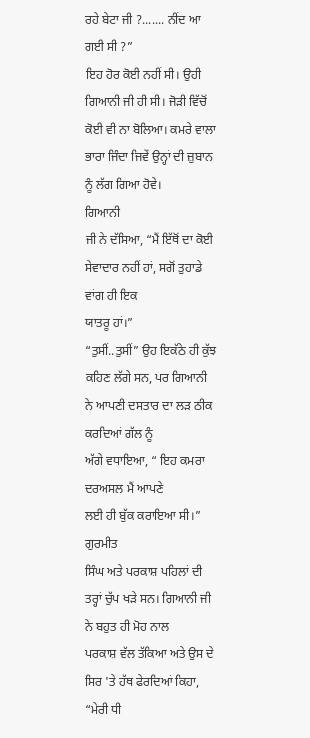ਰਹੇ ਬੇਟਾ ਜੀ ?....... ਨੀਂਦ ਆ ਗਈ ਸੀ ?”
ਇਹ ਹੋਰ ਕੋਈ ਨਹੀਂ ਸੀ। ਉਹੀ ਗਿਆਨੀ ਜੀ ਹੀ ਸੀ। ਜੋੜੀ ਵਿੱਚੋਂ ਕੋਈ ਵੀ ਨਾ ਬੋਲਿਆ। ਕਮਰੇ ਵਾਲਾ ਭਾਰਾ ਜਿੰਦਾ ਜਿਵੇਂ ਉਨ੍ਹਾਂ ਦੀ ਜ਼ੁਬਾਨ ਨੂੰ ਲੱਗ ਗਿਆ ਹੋਵੇ।
ਗਿਆਨੀ
ਜੀ ਨੇ ਦੱਸਿਆ, “ਮੈਂ ਇੱਥੋਂ ਦਾ ਕੋਈ
ਸੇਵਾਦਾਰ ਨਹੀਂ ਹਾਂ, ਸਗੋਂ ਤੁਹਾਡੇ ਵਾਂਗ ਹੀ ਇਕ
ਯਾਤਰੂ ਹਾਂ।”
“ਤੁਸੀਂ..ਤੁਸੀਂ” ਉਹ ਇਕੱਠੇ ਹੀ ਕੁੱਝ ਕਹਿਣ ਲੱਗੇ ਸਨ, ਪਰ ਗਿਆਨੀ ਨੇ ਆਪਣੀ ਦਸਤਾਰ ਦਾ ਲੜ ਠੀਕ ਕਰਦਿਆਂ ਗੱਲ ਨੂੰ
ਅੱਗੇ ਵਧਾਇਆ, “ ਇਹ ਕਮਰਾ ਦਰਅਸਲ ਮੈਂ ਆਪਣੇ
ਲਈ ਹੀ ਬੁੱਕ ਕਰਾਇਆ ਸੀ।”
ਗੁਰਮੀਤ
ਸਿੰਘ ਅਤੇ ਪਰਕਾਸ਼ ਪਹਿਲਾਂ ਦੀ ਤਰ੍ਹਾਂ ਚੁੱਪ ਖੜੇ ਸਨ। ਗਿਆਨੀ ਜੀ ਨੇ ਬਹੁਤ ਹੀ ਮੋਹ ਨਾਲ
ਪਰਕਾਸ਼ ਵੱਲ ਤੱਕਿਆ ਅਤੇ ਉਸ ਦੇ ਸਿਰ 'ਤੇ ਹੱਥ ਫੇਰਦਿਆਂ ਕਿਹਾ, “ਮੇਰੀ ਧੀ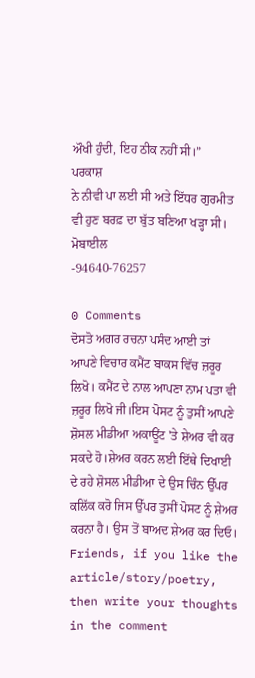ਔਖੀ ਹੁੰਦੀ, ਇਹ ਠੀਕ ਨਹੀਂ ਸੀ।”
ਪਰਕਾਸ਼
ਨੇ ਨੀਵੀ ਪਾ ਲਈ ਸੀ ਅਤੇ ਇੱਧਰ ਗੁਰਮੀਤ ਵੀ ਹੁਣ ਬਰਫ਼ ਦਾ ਬੁੱਤ ਬਣਿਆ ਖੜ੍ਹਾ ਸੀ।
ਮੋਬਾਈਲ
-94640-76257

0 Comments
ਦੋਸਤੋ ਅਗਰ ਰਚਨਾ ਪਸੰਦ ਆਈ ਤਾਂ ਆਪਣੇ ਵਿਚਾਰ ਕਮੈਂਟ ਬਾਕਸ ਵਿੱਚ ਜ਼ਰੂਰ ਲਿਖੋ। ਕਮੈਂਟ ਦੇ ਨਾਲ ਆਪਣਾ ਨਾਮ ਪਤਾ ਵੀ ਜ਼ਰੂਰ ਲਿਖੋ ਜੀ।ਇਸ ਪੋਸਟ ਨੂੰ ਤੁਸੀਂ ਆਪਣੇ ਸ਼ੋਸਲ ਮੀਡੀਆ ਅਕਾਊਂਟ 'ਤੇ ਸ਼ੇਅਰ ਵੀ ਕਰ ਸਕਦੇ ਹੋ।ਸ਼ੇਅਰ ਕਰਨ ਲਈ ਇੱਥੇ ਦਿਖਾਈ ਦੇ ਰਹੇ ਸ਼ੋਸਲ ਮੀਡੀਆ ਦੇ ਉਸ ਚਿੰਨ ਉੱਪਰ ਕਲਿੱਕ ਕਰੋ ਜਿਸ ਉੱਪਰ ਤੁਸੀਂ ਪੋਸਟ ਨੂੰ ਸ਼ੇਅਰ ਕਰਨਾ ਹੈ। ਉਸ ਤੋਂ ਬਾਅਦ ਸ਼ੇਅਰ ਕਰ ਦਿਓ।
Friends, if you like the article/story/poetry, then write your thoughts in the comment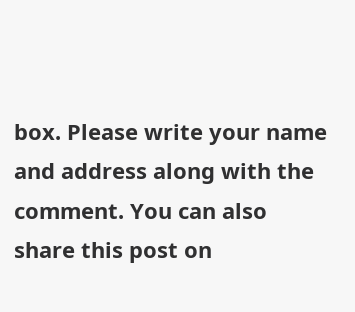box. Please write your name and address along with the comment. You can also share this post on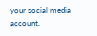your social media account.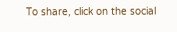To share, click on the social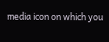media icon on which you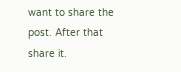want to share the post. After that share it.